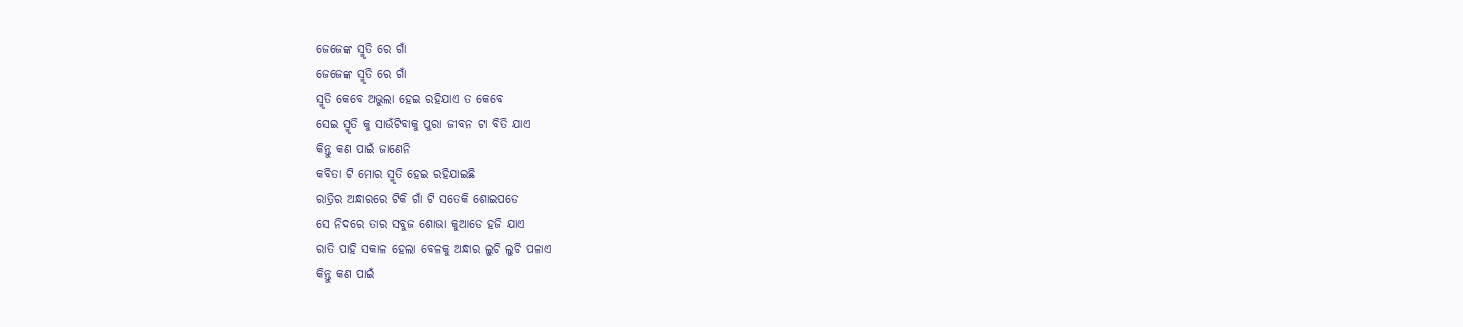ଜେଜେଙ୍କ ସ୍ମୃତି ରେ ଗାଁ
ଜେଜେଙ୍କ ସ୍ମୃତି ରେ ଗାଁ
ସ୍ମୃତି କେବେ ଅଭୁଲା ହେଇ ରହିଯାଏ ତ କେବେ
ସେଇ ସ୍ମୃତି କୁ ସାଉଁଟିବାକୁ ପୁରା ଜୀବନ ଟା ବିତି ଯାଏ
କିନ୍ତୁ କଣ ପାଇଁ ଜାଣେନି
କବିତା ଟି ମୋର ସ୍ମୃତି ହେଇ ରହିଯାଇଛି
ରାତ୍ରିର ଅନ୍ଧାରରେ ଟିକି ଗାଁ ଟି ସତେକି ଶୋଇପଡେ
ସେ ନିଦରେ ତାର ସବୁଜ ଶୋଭା କୁଆଡେ ହଜି ଯାଏ
ରାତି ପାହି ସକାଳ ହେଲା ବେଳକୁ ଅନ୍ଧାର ଲୁଚି ଲୁଚି ପଳାଏ
କିନ୍ତୁ କଣ ପାଇଁ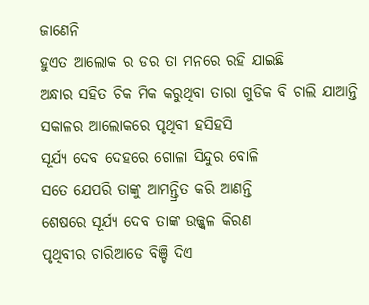ଜାଣେନି
ହୁଏତ ଆଲୋକ ର ଡର ତା ମନରେ ରହି ଯାଇଛି
ଅନ୍ଧାର ସହିତ ଚିକ ମିକ କରୁଥିବା ତାରା ଗୁଡିକ ବି ଚାଲି ଯାଆନ୍ତି
ସକାଳର ଆଲୋକରେ ପୃଥିବୀ ହସିହସି
ସୂର୍ଯ୍ୟ ଦେବ ଦେହରେ ଗୋଳା ସିନ୍ଦୁର ବୋଳି
ସତେ ଯେପରି ତାଙ୍କୁ ଆମନ୍ତ୍ରିତ କରି ଆଣନ୍ତି
ଶେଷରେ ସୂର୍ଯ୍ୟ ଦେବ ତାଙ୍କ ଉଜ୍ଜ୍ୱଳ କିରଣ
ପୃଥିବୀର ଚାରିଆଡେ ବିଞ୍ଚି ଦିଏ